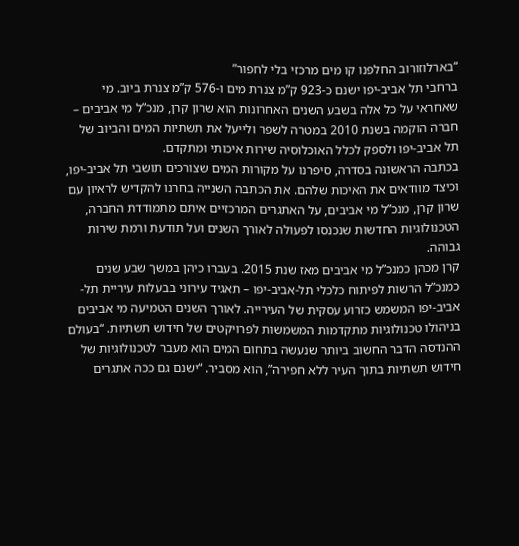“בארלוזורוב החלפנו קו מים מרכזי בלי לחפור”
ברחבי תל אביב-יפו ישנם כ-923 ק”מ צנרת מים ו-576 ק”מ צנרת ביוב. מי שאחראי על כל אלה בשבע השנים האחרונות הוא שרון קרן, מנכ”ל מי אביבים – חברה הוקמה בשנת 2010 במטרה לשפר ולייעל את תשתיות המים והביוב של תל אביב-יפו ולספק לכלל האוכלוסיה שירות איכותי ומתקדם.
בכתבה הראשונה בסדרה, סיפרנו על מקורות המים שצורכים תושבי תל אביב-יפו, וכיצד מוודאים את האיכות שלהם. את הכתבה השנייה בחרנו להקדיש לראיון עם שרון קרן, מנכ”ל מי אביבים, על האתגרים המרכזיים איתם מתמודדת החברה, הטכנולוגיות החדשות שנכנסו לפעולה לאורך השנים ועל תודעת ורמת שירות גבוהה.
קרן מכהן כמנכ”ל מי אביבים מאז שנת 2015. בעברו כיהן במשך שבע שנים כמנכ”ל הרשות לפיתוח כלכלי תל-אביב-יפו – תאגיד עירוני בבעלות עיריית תל-אביב-יפו המשמש כזרוע עסקית של העירייה. לאורך השנים הטמיעה מי אביבים בניהולו טכנולוגיות מתקדמות המשמשות לפרויקטים של חידוש תשתיות. “בעולם ההנדסה הדבר החשוב ביותר שנעשה בתחום המים הוא מעבר לטכנולוגיות של חידוש תשתיות בתוך העיר ללא חפירה”, הוא מסביר. “ישנם גם ככה אתגרים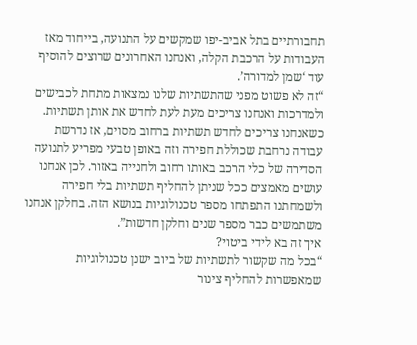תחבורתיים בתל אביב-יפו שמקשים על התנועה, בייחוד מאז העבודות על הרכבת הקלה, ואנחנו האחרונים שרוצים להוסיף עוד ‘שמן למדורה’.
“זה לא פשוט מפני שהתשתיות שלנו נמצאות מתחת לכבישים ולמדרכות ואנחנו צריכים מעת לעת לחדש את אותן תשתיות. כשאנחנו צריכים לחדש תשתיות ברחוב מסוים, אז נדרשת עבודה נרחבת שכוללת חפירה וזה באופן טבעי מפריע לתנועה הסדירה של כלי הרכב באותו רחוב ולחנייה באזור. לכן אנחנו עושים מאמצים ככל שניתן להחליף תשתיות בלי חפירה ולשמחתנו התפתחו מספר טכנולוגיות בנושא הזה. בחלקן אנחנו משתמשים כבר מספר שנים וחלקן חדשות”.
איך זה בא לידי ביטוי?
“בכל מה שקשור לתשתיות של ביוב ישנן טכנולוגיות שמאפשרות להחליף צינור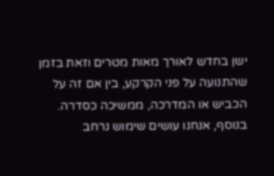ישן בחדש לאורך מאות מטרים וזאת בזמן שהתנועה על פני הקרקע, בין אם זה על הכביש או המדרכה, ממשיכה כסדרה. בנוסף, אנחנו עושים שימוש נרחב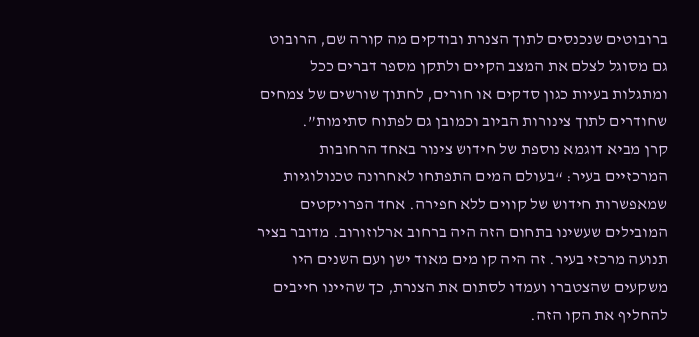ברובוטים שנכנסים לתוך הצנרת ובודקים מה קורה שם, הרובוט גם מסוגל לצלם את המצב הקיים ולתקן מספר דברים ככל ומתגלות בעיות כגון סדקים או חורים, לחתוך שורשים של צמחים שחודרים לתוך צינורות הביוב וכמובן גם לפתוח סתימות”.
קרן מביא דוגמא נוספת של חידוש צינור באחד הרחובות המרכזיים בעיר: “בעולם המים התפתחו לאחרונה טכנולוגיות שמאפשרות חידוש של קווים ללא חפירה. אחד הפרויקטים המובילים שעשינו בתחום הזה היה ברחוב ארלוזורוב. מדובר בציר תנועה מרכזי בעיר. זה היה קו מים מאוד ישן ועם השנים היו משקעים שהצטברו ועמדו לסתום את הצנרת, כך שהיינו חייבים להחליף את הקו הזה.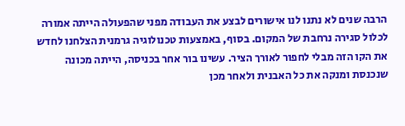הרבה שנים לא נתנו לנו אישורים לבצע את העבודה מפני שהפעולה הייתה אמורה לכלול סגירה נרחבת של המקום. בסוף, באמצעות טכנולוגיה גרמנית הצלחנו לחדש את הקו הזה מבלי לחפור לאורך הציר. עשינו בור אחר בכניסה, הייתה מכונה שנכנסת ומנקה את כל האבנית ולאחר מכן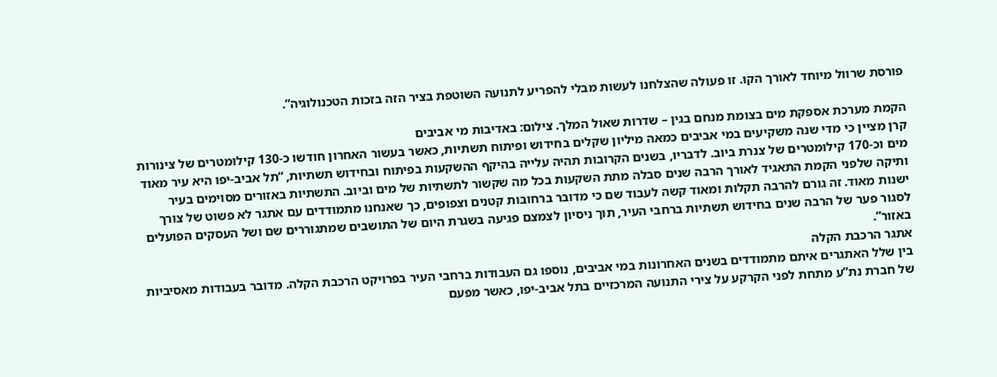פורסת שרוול מיוחד לאורך הקו. זו פעולה שהצלחנו לעשות מבלי להפריע לתנועה השוטפת בציר הזה בזכות הטכנולוגיה”.

הקמת מערכת אספקת מים בצומת מנחם בגין – שדרות שאול המלך. צילום: באדיבות מי אביבים
קרן מציין כי מדי שנה משקיעים במי אביבים כמאה מיליון שקלים בחידוש ופיתוח תשתיות, כאשר בעשור האחרון חודשו כ-130 קילומטרים של צינורות מים וכ-170 קילומטרים של צנרת ביוב. לדבריו, בשנים הקרובות תהיה עלייה בהיקף ההשקעות בפיתוח ובחידוש תשתיות, “תל אביב-יפו היא עיר מאוד ותיקה שלפני הקמת התאגיד לאורך הרבה שנים סבלה מתת השקעות בכל מה שקשור לתשתיות של מים וביוב. התשתיות באזורים מסוימים בעיר ישנות מאוד. זה גורם להרבה תקלות ומאוד קשה לעבוד שם כי מדובר ברחובות קטנים וצפופים, כך שאנחנו מתמודדים עם אתגר לא פשוט של צורך לסגור פער של הרבה שנים בחידוש תשתיות ברחבי העיר, תוך ניסיון לצמצם פגיעה בשגרת היום של התושבים שמתגוררים שם ושל העסקים הפועלים באזור”.
אתגר הרכבת הקלה
בין שלל האתגרים איתם מתמודדים בשנים האחרונות במי אביבים, נוספו גם העבודות ברחבי העיר בפרויקט הרכבת הקלה. מדובר בעבודות מאסיביות של חברת נת”ע מתחת לפני הקרקע על צירי התנועה המרכזיים בתל אביב-יפו, כאשר מפעם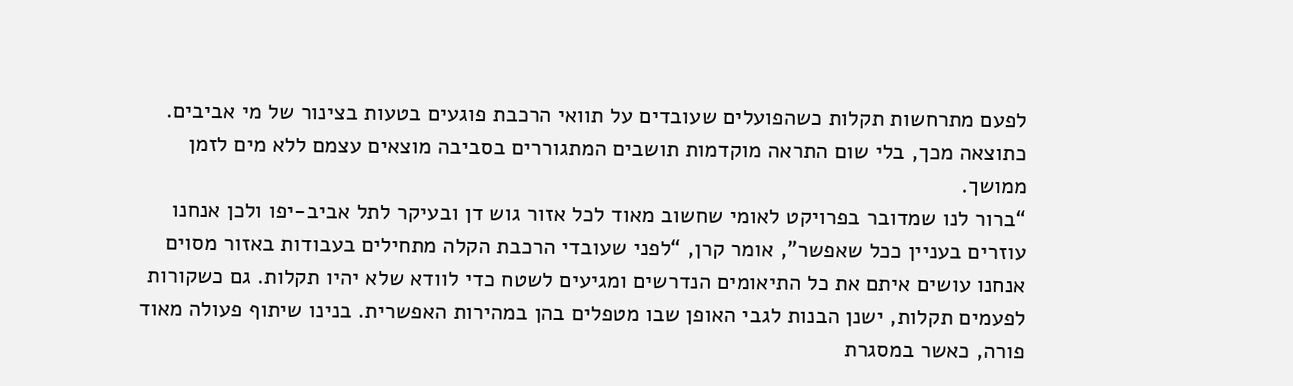לפעם מתרחשות תקלות כשהפועלים שעובדים על תוואי הרכבת פוגעים בטעות בצינור של מי אביבים. כתוצאה מכך, בלי שום התראה מוקדמות תושבים המתגוררים בסביבה מוצאים עצמם ללא מים לזמן ממושך.
“ברור לנו שמדובר בפרויקט לאומי שחשוב מאוד לכל אזור גוש דן ובעיקר לתל אביב-יפו ולכן אנחנו עוזרים בעניין ככל שאפשר”, אומר קרן, “לפני שעובדי הרכבת הקלה מתחילים בעבודות באזור מסוים אנחנו עושים איתם את כל התיאומים הנדרשים ומגיעים לשטח כדי לוודא שלא יהיו תקלות. גם כשקורות לפעמים תקלות, ישנן הבנות לגבי האופן שבו מטפלים בהן במהירות האפשרית. בנינו שיתוף פעולה מאוד פורה, כאשר במסגרת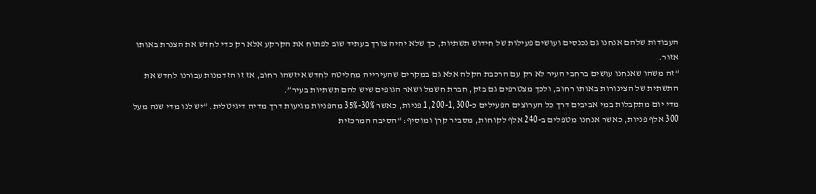העבודות שלהם אנחנו גם נכנסים ועושים פעילות של חידוש תשתיות, כך שלא יהיה צורך בעתיד שוב לפתוח את הקרקע אלא רק כדי לחדש את הצנרת באותו אזור.
“זה משהו שאנחנו עושים ברחבי העיר לא רק עם הרכבת הקלה אלא גם במקרים שהעירייה מחליטה לחדש איזשהו רחוב, אז זו הזדמנות עבורנו לחדש את התשתית של הצינורות באותו רחוב, ולכך מצטרפים גם בזק, חברת חשמל ושאר הגופים שיש להם תשתיות בעיר”.
מדי יום מתקבלות במי אביבים דרך כל הערוצים הפעילים כ-1,200-1,300 פניות, כאשר 30%-35% מהפניות מגיעות דרך מדיה דיגיטלית. “יש לנו מדי שנה מעל 300 אלף פניות, כאשר אנחנו מטפלים ב-240 אלף לקוחות, מסביר קרן ומוסיף: “הסיבה המרכזית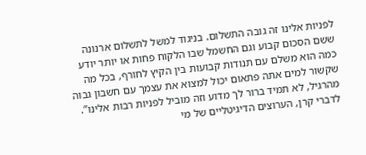לפניות אלינו זה גובה התשלום. בניגוד למשל לתשלום ארנונה ששם הסכום קבוע וגם החשמל שבו הלקוח פחות או יותר יודע כמה הוא משלם עם תנודות קבועות בין הקיץ לחורף, בכל מה שקשור למים אתה פתאום יכול למצוא את עצמך עם חשבון גבוה מהרגיל, לא תמיד ברור לך מדוע וזה מוביל לפניות רבות אלינו”.
לדברי קרן, הערוצים הדיגיטליים של מי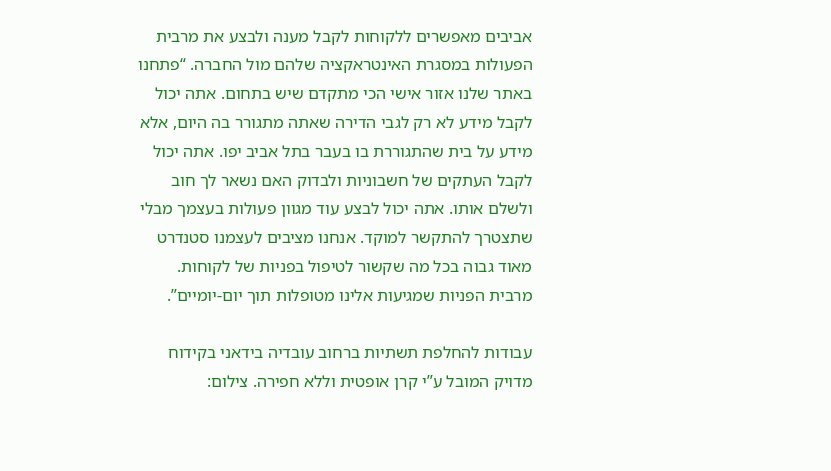אביבים מאפשרים ללקוחות לקבל מענה ולבצע את מרבית הפעולות במסגרת האינטראקציה שלהם מול החברה. “פתחנו באתר שלנו אזור אישי הכי מתקדם שיש בתחום. אתה יכול לקבל מידע לא רק לגבי הדירה שאתה מתגורר בה היום, אלא מידע על בית שהתגוררת בו בעבר בתל אביב יפו. אתה יכול לקבל העתקים של חשבוניות ולבדוק האם נשאר לך חוב ולשלם אותו. אתה יכול לבצע עוד מגוון פעולות בעצמך מבלי שתצטרך להתקשר למוקד. אנחנו מציבים לעצמנו סטנדרט מאוד גבוה בכל מה שקשור לטיפול בפניות של לקוחות. מרבית הפניות שמגיעות אלינו מטופלות תוך יום-יומיים”.

עבודות להחלפת תשתיות ברחוב עובדיה בידאני בקידוח מדויק המובל ע”י קרן אופטית וללא חפירה. צילום: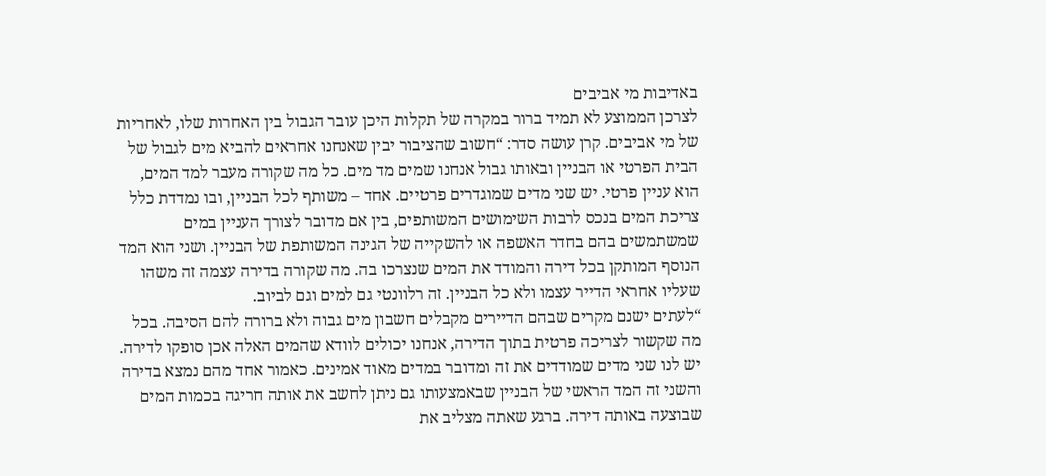באדיבות מי אביבים
לצרכן הממוצע לא תמיד ברור במקרה של תקלות היכן עובר הגבול בין האחרות שלו, לאחריות של מי אביבים. קרן עושה סדר: “חשוב שהציבור יבין שאנחנו אחראים להביא מים לגבול של הבית הפרטי או הבניין ובאותו גבול אנחנו שמים מד מים. כל מה שקורה מעבר למד המים, הוא עניין פרטי. יש שני מדים שמוגדרים פרטיים. אחד – משותף לכל הבניין, ובו נמדדת כלל צריכת המים בנכס לרבות השימושים המשותפים, בין אם מדובר לצורך העניין במים שמשתמשים בהם בחדר האשפה או להשקייה של הגינה המשותפת של הבניין. ושני הוא המד הנוסף המותקן בכל דירה והמודד את המים שנצרכו בה. מה שקורה בדירה עצמה זה משהו שעליו אחראי הדייר עצמו ולא כל הבניין. זה רלוונטי גם למים וגם לביוב.
“לעתים ישנם מקרים שבהם הדיירים מקבלים חשבון מים גבוה ולא ברורה להם הסיבה. בכל מה שקשור לצריכה פרטית בתוך הדירה, אנחנו יכולים לוודא שהמים האלה אכן סופקו לדירה. יש לנו שני מדים שמודדים את זה ומדובר במדים מאוד אמינים. כאמור אחד מהם נמצא בדירה והשני זה המד הראשי של הבניין שבאמצעותו גם ניתן לחשב את אותה חריגה בכמות המים שבוצעה באותה דירה. ברגע שאתה מצליב את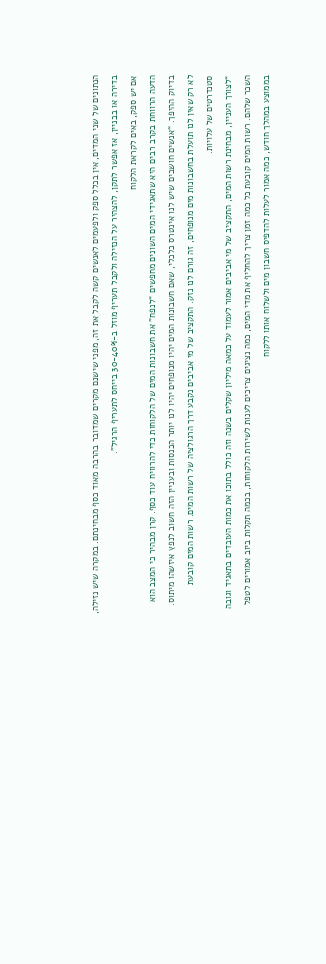הנתונים של שני המדים, אין בכלל ספק ולפעמים לאנשים קשה לקבל את זה, מפני שישנם מקרים שמדובר בהרבה מאוד כסף מבחינתם. במקרה שיש נזילה, בדירה או בבניין, אז אפשר לתקן, להצהיר על הנזילה ולקבל תעריף מוזל ב-30-40% בייחס לתעריף הרגיל”.
אם יש ספק, באים לקראת הלקוח
הדעה הרווחת בקרב רבים היא שתאגידי המים השונים מחפשים “לנפח” את חשבונות המים של הלקוחות כדי להרוויח עוד כסף. קרן מבהיר כי המצב הוא בדיוק ההיפך. “אנשים חושבים שיש לנו אינטרס כלכלי, שאם חשבונות המים יהיו מנופחים יהיו לנו יותר הכנסות ובעניין הזה חשוב לנפץ איזשהו מיתוס. לא רק שאין לנו תועלת בחשבונות מים מנופחים, זה גורם לנו נזק. התקציב של מי אביבים נקבע דרך הרגולציה של רשות המים. רשות המים קובעת סטנדרטים של עלויות.
“לצורך העניין, מבחינת רשות המים, התקציב של מי אביבים אמור לעמוד על כמאה מיליון שקלים בשנה וזה כולל בתוכו את כמות העובדים בתאגיד וגובה השכר שלהם. רשות המים קובעת כל כמה זמן צריך להחליף את מדי המים, כמה נציגים צריכים לענות לשירות הלקוחות, בכמה תקלות ביוב אמורים לטפל בממוצע במהלך חודש, כמה אמור לעלות להדפיס חשבון מים ולשלוח אותו ללקוח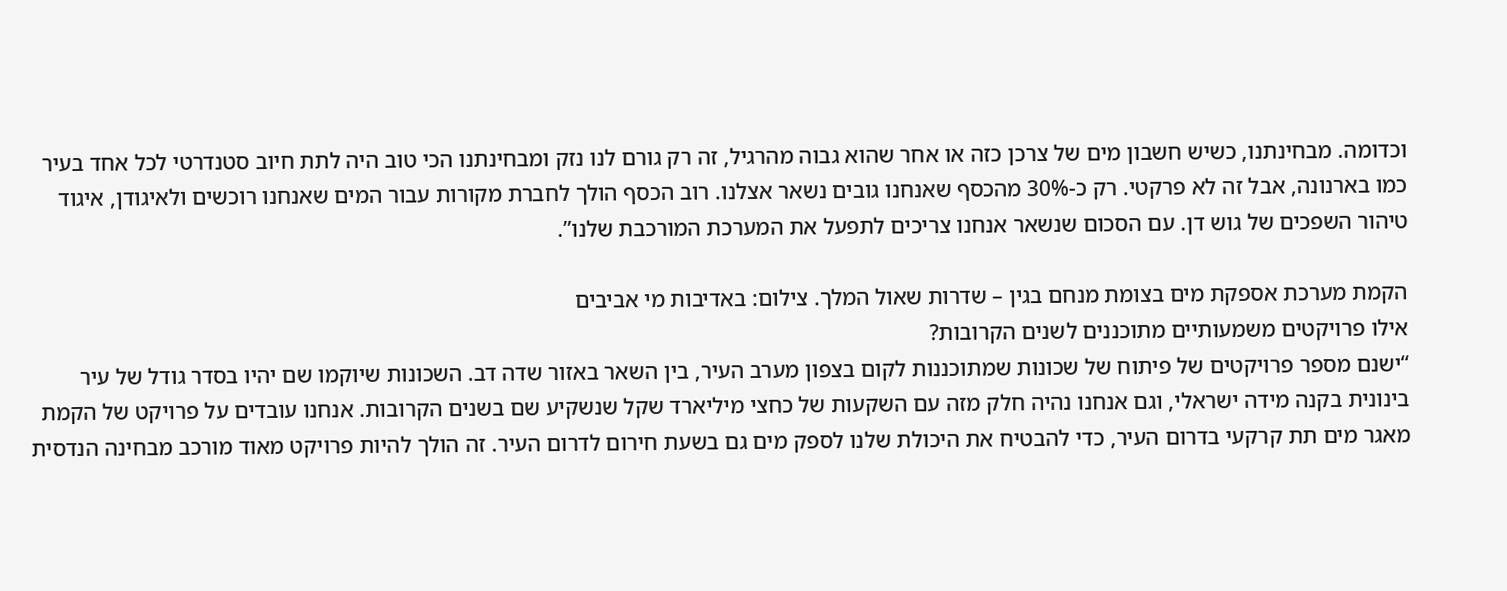וכדומה. מבחינתנו, כשיש חשבון מים של צרכן כזה או אחר שהוא גבוה מהרגיל, זה רק גורם לנו נזק ומבחינתנו הכי טוב היה לתת חיוב סטנדרטי לכל אחד בעיר כמו בארנונה, אבל זה לא פרקטי. רק כ-30% מהכסף שאנחנו גובים נשאר אצלנו. רוב הכסף הולך לחברת מקורות עבור המים שאנחנו רוכשים ולאיגודן, איגוד טיהור השפכים של גוש דן. עם הסכום שנשאר אנחנו צריכים לתפעל את המערכת המורכבת שלנו”.

הקמת מערכת אספקת מים בצומת מנחם בגין – שדרות שאול המלך. צילום: באדיבות מי אביבים
אילו פרויקטים משמעותיים מתוכננים לשנים הקרובות?
“ישנם מספר פרויקטים של פיתוח של שכונות שמתוכננות לקום בצפון מערב העיר, בין השאר באזור שדה דב. השכונות שיוקמו שם יהיו בסדר גודל של עיר בינונית בקנה מידה ישראלי, וגם אנחנו נהיה חלק מזה עם השקעות של כחצי מיליארד שקל שנשקיע שם בשנים הקרובות. אנחנו עובדים על פרויקט של הקמת מאגר מים תת קרקעי בדרום העיר, כדי להבטיח את היכולת שלנו לספק מים גם בשעת חירום לדרום העיר. זה הולך להיות פרויקט מאוד מורכב מבחינה הנדסית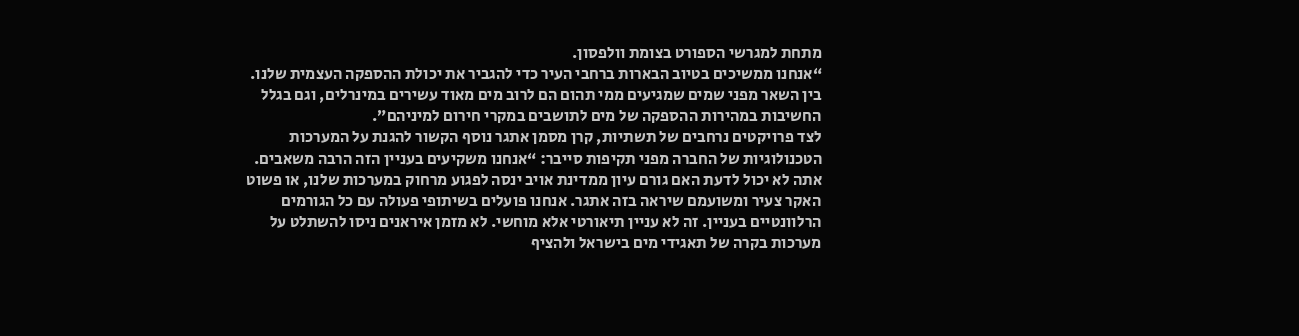מתחת למגרשי הספורט בצומת וולפסון.
“אנחנו ממשיכים בטיוב הבארות ברחבי העיר כדי להגביר את יכולת ההספקה העצמית שלנו. בין השאר מפני שמים שמגיעים ממי תהום הם לרוב מים מאוד עשירים במינרלים, וגם בגלל החשיבות במהירות ההספקה של מים לתושבים במקרי חירום למיניהם”.
לצד פרויקטים נרחבים של תשתיות, קרן מסמן אתגר נוסף הקשור להגנת על המערכות הטכנולוגיות של החברה מפני תקיפות סייבר: “אנחנו משקיעים בעניין הזה הרבה משאבים. אתה לא יכול לדעת האם גורם עיון ממדינת אויב ינסה לפגוע מרחוק במערכות שלנו, או פשוט האקר צעיר ומשועמם שיראה בזה אתגר. אנחנו פועלים בשיתופי פעולה עם כל הגורמים הרלוונטיים בעניין. זה לא עניין תיאורטי אלא מוחשי. לא מזמן איראנים ניסו להשתלט על מערכות בקרה של תאגידי מים בישראל ולהציף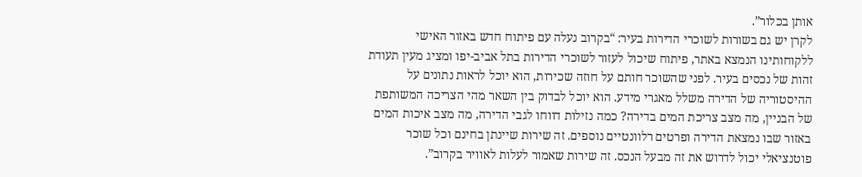אותן בכלור”.
לקרן יש גם בשורות לשוכרי הדירות בעיר: “בקרוב נעלה עם פיתוח חדש באזור האישי ללקוחותינו הנמצא באתר, פיתוח שיכול לעזור לשוכרי הדירות בתל אביב-יפו ומציג מעין תעודת זהות של נכסים בעיר. לפני שהשוכר חותם על חוזה שכירות, הוא יוכל לראות נתונים על ההיסטוריה של הדירה משלל מאגרי מידע. הוא יוכל לבדוק בין השאר מהי הצריכה המשותפת של הבניין, מה מצב צריכת המים בדירה? כמה נזילות דווחו לגבי הדירה, מה מצב איכות המים באזור שבו נמצאת הדירה ופרטים רלוונטיים נוספים. זה שירות שיינתן בחינם וכל שוכר פוטנציאלי יכול לדרוש את זה מבעל הנכס. זה שירות שאמור לעלות לאוויר בקרוב”.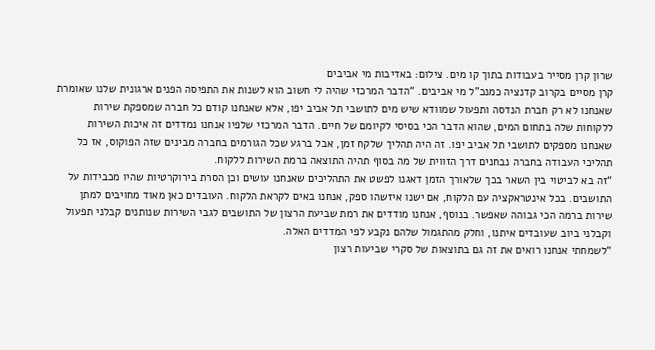שרון קרן מסייר בעבודות בתוך קו מים. צילום: באדיבות מי אביבים
קרן מסיים בקרוב קדנציה כמנכ”ל מי אביבים. “הדבר המרכזי שהיה לי חשוב הוא לשנות את התפיסה הפנים ארגונית שלנו שאומרת שאנחנו לא רק חברת הנדסה ותפעול שמוודא שיש מים לתושבי תל אביב יפו, אלא שאנחנו קודם כל חברה שמספקת שירות ללקוחות שלה בתחום המים, שהוא הדבר הכי בסיסי לקיומם של חיים. הדבר המרכזי שלפיו אנחנו נמדדים זה איכות השירות שאנחנו מספקים לתושבי תל אביב יפו. זה היה תהליך שלקח זמן, אבל ברגע שכל הגורמים בחברה מבינים שזה הפוקוס, אז כל תהליכי העבודה בחברה נבחנים דרך הזווית של מה בסוף תהיה התוצאה ברמת השירות ללקוח.
“זה בא לביטוי בין השאר בכך שלאורך הזמן דאגנו לפשט את התהליכים שאנחנו עושים וכן הסרת בירוקרטיות שהיו מכבידות על התושבים. בכל אינטראקציה עם הלקוח, אם ישנו איזשהו ספק, אנחנו באים לקראת הלקוח. העובדים כאן מאוד מחויבים למתן שירות ברמה הכי גבוהה שאפשר. בנוסף, אנחנו מודדים את רמת שביעת הרצון של התושבים לגבי השירות שנותנים קבלני תפעול וקבלני ביוב שעובדים איתנו, וחלק מהתגמול שלהם נקבע לפי המדדים האלה.
“לשמחתי אנחנו רואים את זה גם בתוצאות של סקרי שביעות רצון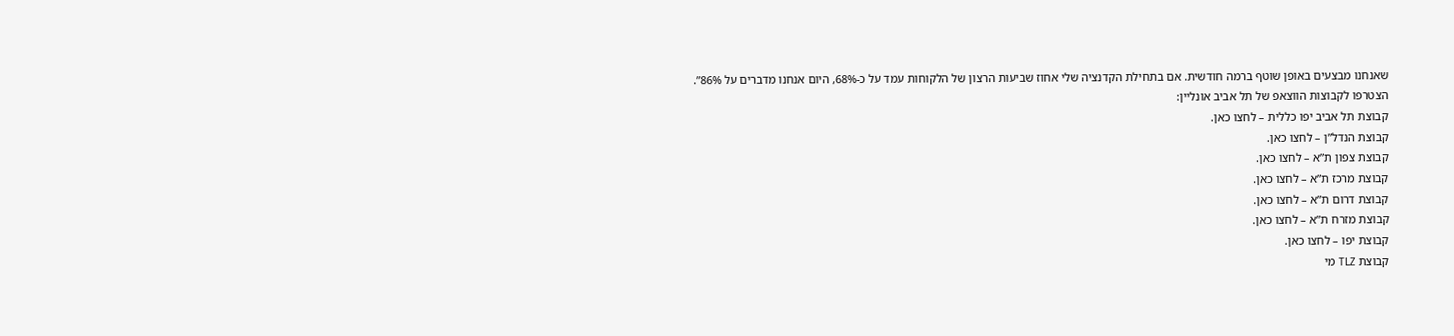שאנחנו מבצעים באופן שוטף ברמה חודשית. אם בתחילת הקדנציה שלי אחוז שביעות הרצון של הלקוחות עמד על כ-68%, היום אנחנו מדברים על 86%”.
הצטרפו לקבוצות הווצאפ של תל אביב אונליין:
קבוצת תל אביב יפו כללית – לחצו כאן.
קבוצת הנדל”ן – לחצו כאן.
קבוצת צפון ת”א – לחצו כאן.
קבוצת מרכז ת”א – לחצו כאן.
קבוצת דרום ת”א – לחצו כאן.
קבוצת מזרח ת”א – לחצו כאן.
קבוצת יפו – לחצו כאן.
קבוצת TLZ מי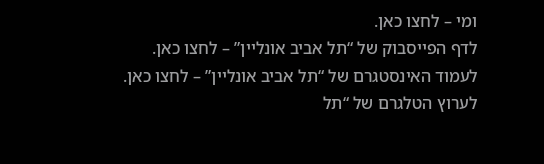ומי – לחצו כאן.
לדף הפייסבוק של “תל אביב אונליין” – לחצו כאן.
לעמוד האינסטגרם של “תל אביב אונליין” – לחצו כאן.
לערוץ הטלגרם של “תל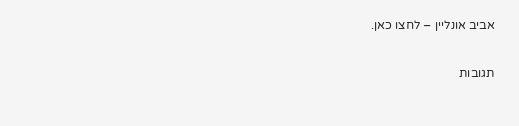אביב אונליין – לחצו כאן.

תגובות